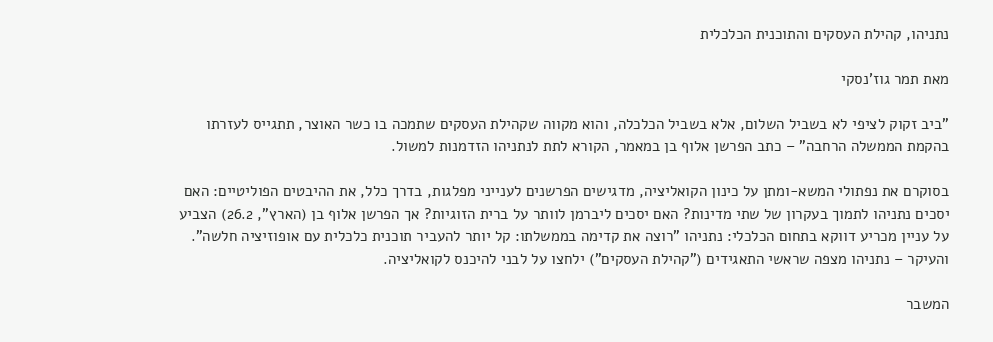נתניהו, קהילת העסקים והתוכנית הכלכלית

מאת תמר גוז'נסקי

"ביב זקוק לציפי לא בשביל השלום, אלא בשביל הכלכלה, והוא מקווה שקהילת העסקים שתמכה בו כשר האוצר, תתגייס לעזרתו בהקמת הממשלה הרחבה" – כתב הפרשן אלוף בן במאמר, הקורא לתת לנתניהו הזדמנות למשול.

בסוקרם את נפתולי המשא-ומתן על כינון הקואליציה, מדגישים הפרשנים לענייני מפלגות, בדרך כלל, את ההיבטים הפוליטיים: האם יסכים נתניהו לתמוך בעקרון של שתי מדינות? האם יסכים ליברמן לוותר על ברית הזוגיות? אך הפרשן אלוף בן (הארץ", 26.2) הצביע על עניין מכריע דווקא בתחום הכלכלי: נתניהו "רוצה את קדימה בממשלתו: קל יותר להעביר תוכנית כלכלית עם אופוזיציה חלשה". והעיקר – נתניהו מצפה שראשי התאגידים ("קהילת העסקים") ילחצו על לבני להיכנס לקואליציה.

המשבר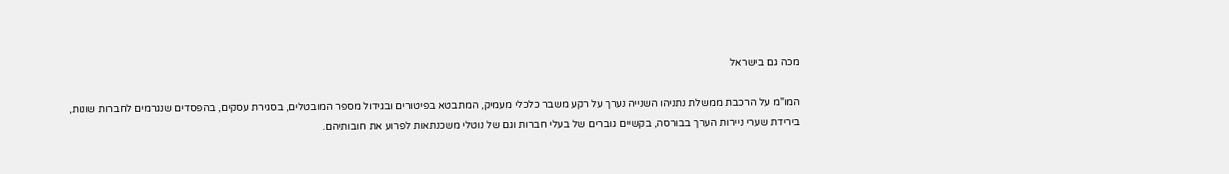מכה גם בישראל

המו"מ על הרכבת ממשלת נתניהו השנייה נערך על רקע משבר כלכלי מעמיק, המתבטא בפיטורים ובגידול מספר המובטלים, בסגירת עסקים, בהפסדים שנגרמים לחברות שונות, בירידת שערי ניירות הערך בבורסה, בקשיים גוברים של בעלי חברות וגם של נוטלי משכנתאות לפרוע את חובותיהם.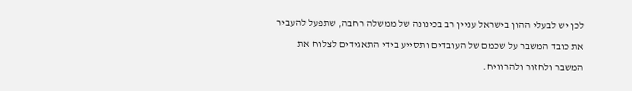לכן יש לבעלי ההון בישראל עניין רב בכינונה של ממשלה רחבה, שתפעל להעביר את כובד המשבר על שכמם של העובדים ותסייע בידי התאגידים לצלוח את המשבר ולחזור ולהרוויח.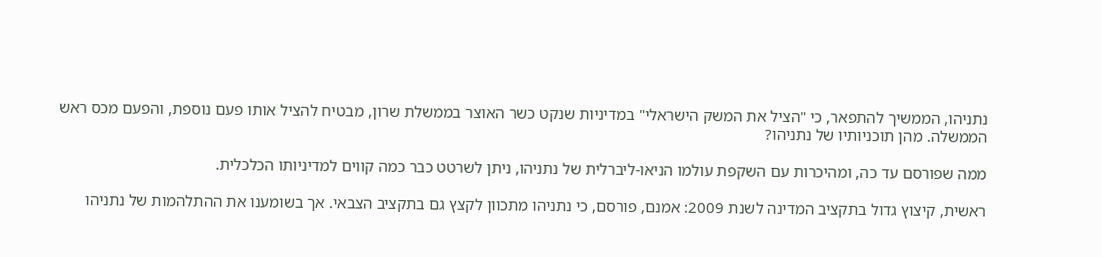נתניהו, הממשיך להתפאר, כי "הציל את המשק הישראלי" במדיניות שנקט כשר האוצר בממשלת שרון, מבטיח להציל אותו פעם נוספת, והפעם מכס ראש הממשלה. מהן תוכניותיו של נתניהו?

ממה שפורסם עד כה, ומהיכרות עם השקפת עולמו הניאו-ליברלית של נתניהו, ניתן לשרטט כבר כמה קווים למדיניותו הכלכלית.

ראשית, קיצוץ גדול בתקציב המדינה לשנת 2009: אמנם, פורסם, כי נתניהו מתכוון לקצץ גם בתקציב הצבאי. אך בשומענו את ההתלהמות של נתניהו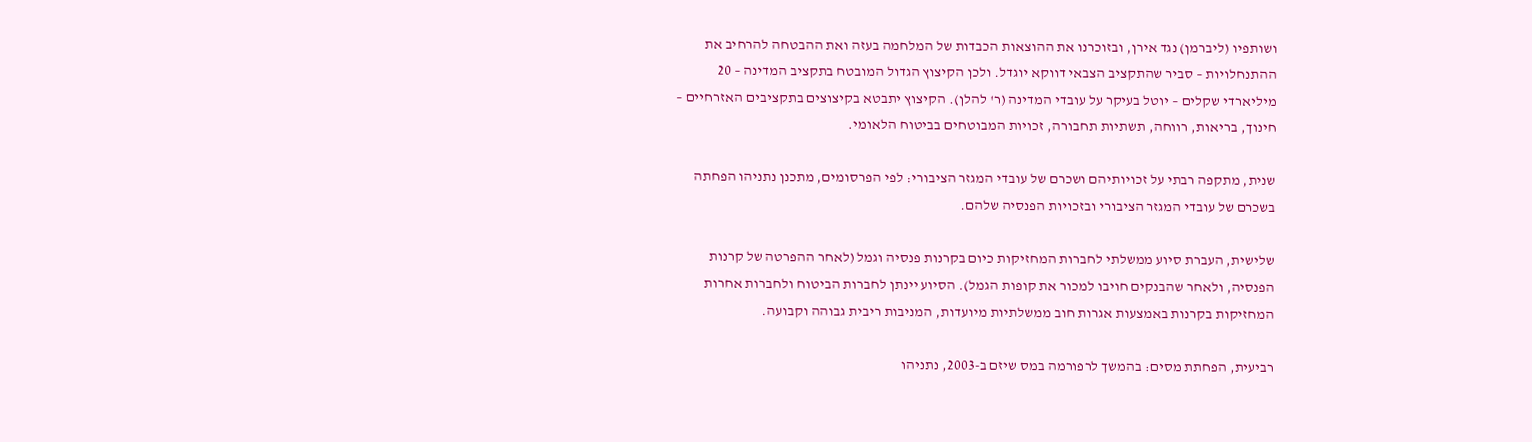ושותפיו (ליברמן) נגד אירן, ובזוכרנו את ההוצאות הכבדות של המלחמה בעזה ואת ההבטחה להרחיב את ההתנחלויות – סביר שהתקציב הצבאי דווקא יוגדל. ולכן הקיצוץ הגדול המובטח בתקציב המדינה – 20 מיליארדי שקלים – יוטל בעיקר על עובדי המדינה (ר' להלן). הקיצוץ יתבטא בקיצוצים בתקציבים האזרחיים – חינוך, בריאות, רווחה, תשתיות תחבורה, זכויות המבוטחים בביטוח הלאומי.

שנית, מתקפה רבתי על זכויותיהם ושכרם של עובדי המגזר הציבורי: לפי הפרסומים, מתכנן נתניהו הפחתה בשכרם של עובדי המגזר הציבורי ובזכויות הפנסיה שלהם.

שלישית, העברת סיוע ממשלתי לחברות המחזיקות כיום בקרנות פנסיה וגמל (לאחר ההפרטה של קרנות הפנסיה, ולאחר שהבנקים חויבו למכור את קופות הגמל). הסיוע יינתן לחברות הביטוח ולחברות אחרות המחזיקות בקרנות באמצעות אגרות חוב ממשלתיות מיועדות, המניבות ריבית גבוהה וקבועה.

רביעית, הפחתת מסים: בהמשך לרפורמה במס שיזם ב-2003, נתניהו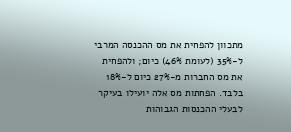מתכוון להפחית את מס ההכנסה המרבי ל-35% (לעומת 46%) כיום; ולהפחית את מס החברות מ-27% כיום ל-18% בלבד. הפחתות מס אלה יועילו בעיקר לבעלי ההכנסות הגבוהות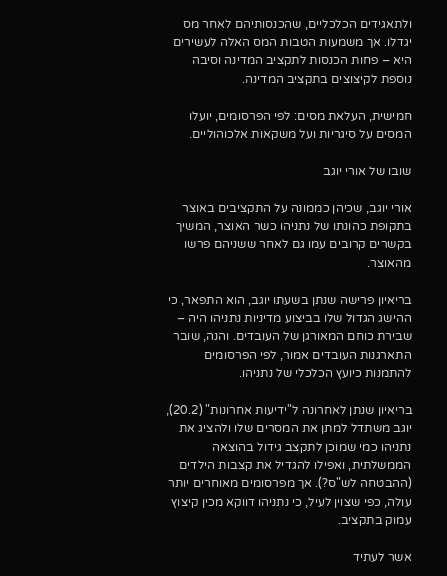ולתאגידים הכלכליים, שהכנסותיהם לאחר מס יגדלו. אך משמעות הטבות המס האלה לעשירים היא – פחות הכנסות לתקציב המדינה וסיבה נוספת לקיצוצים בתקציב המדינה.

חמישית, העלאת מסים: לפי הפרסומים, יועלו המסים על סיגריות ועל משקאות אלכוהוליים.

שובו של אורי יוגב

אורי יוגב, שכיהן כממונה על התקציבים באוצר בתקופת כהונתו של נתניהו כשר האוצר, המשיך בקשרים קרובים עמו גם לאחר ששניהם פרשו מהאוצר.

בריאיון פרישה שנתן בשעתו יוגב, הוא התפאר, כי ההישג הגדול שלו בביצוע מדיניות נתניהו היה – שבירת כוחם המאורגן של העובדים. והנה, שובר התארגנות העובדים אמור, לפי הפרסומים להתמנות כיועץ הכלכלי של נתניהו.

בריאיון שנתן לאחרונה ל"ידיעות אחרונות" (20.2), יוגב משתדל למתן את המסרים שלו ולהציג את נתניהו כמי שמוכן לתקצב גידול בהוצאה הממשלתית, ואפילו להגדיל את קצבות הילדים (ההבטחה לש"ס?). אך מפרסומים מאוחרים יותר עולה, כפי שצוין לעיל, כי נתניהו דווקא מכין קיצוץ עמוק בתקציב.

אשר לעתיד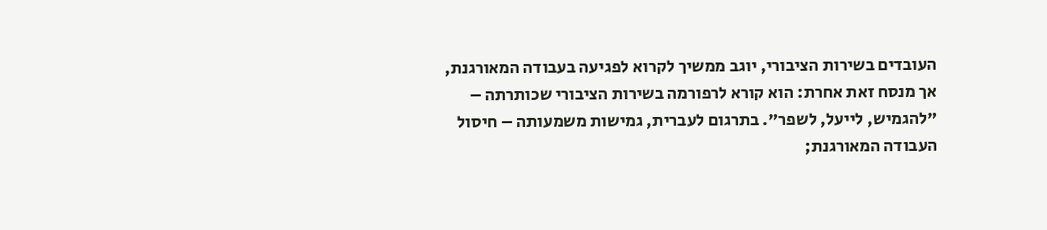העובדים בשירות הציבורי, יוגב ממשיך לקרוא לפגיעה בעבודה המאורגנת, אך מנסח זאת אחרת: הוא קורא לרפורמה בשירות הציבורי שכותרתה – "להגמיש, לייעל, לשפר". בתרגום לעברית, גמישות משמעותה – חיסול העבודה המאורגנת;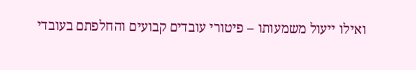ואילו ייעול משמעותו – פיטורי עובדים קבועים והחלפתם בעובדי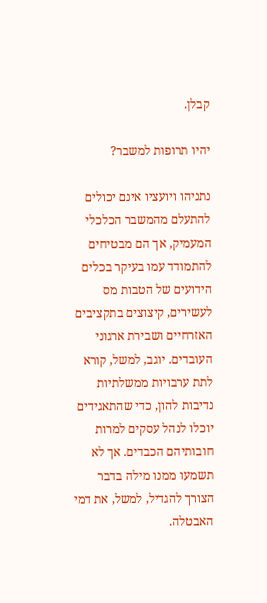קבלן.

יהיו תרופות למשבר?

נתניהו ויועציו אינם יכולים להתעלם מהמשבר הכלכלי המעמיק, אך הם מבטיחים להתמודד עמו בעיקר בכלים הידועים של הטבות מס לעשירים, קיצוצים בתקציבים האזרחיים ושבירת ארגוני העובדים. יוגב, למשל, קורא לתת ערבויות ממשלתיות נדיבות להון, כדי שהתאגידים יוכלו לנהל עסקים למרות חובותיהם הכבדים. אך לא תשמעו ממנו מילה בדבר הצורך להגדיל, למשל, את דמי האבטלה.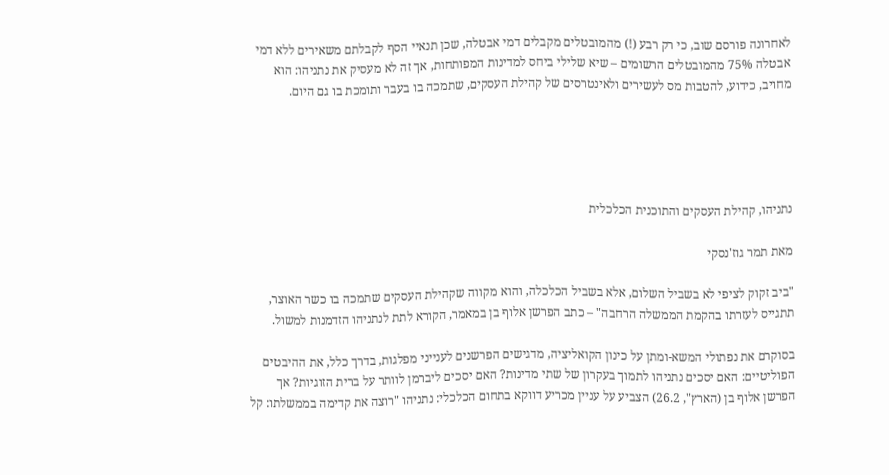לאחרונה פורסם שוב, כי רק רבע (!) מהמובטלים מקבלים דמי אבטלה, שכן תנאיי הסף לקבלתם משאירים ללא דמי אבטלה 75% מהמובטלים הרשומים – שיא שלילי ביחס למדינות המפותחות, אך זה לא מעסיק את נתניהו: הוא מחויב, כידוע, להטבות מס לעשירים ולאינטרסים של קהילת העסקים, שתמכה בו בעבר ותומכת בו גם היום.





נתניהו, קהילת העסקים והתוכנית הכלכלית

מאת תמר גוז'נסקי

"ביב זקוק לציפי לא בשביל השלום, אלא בשביל הכלכלה, והוא מקווה שקהילת העסקים שתמכה בו כשר האוצר, תתגייס לעזרתו בהקמת הממשלה הרחבה" – כתב הפרשן אלוף בן במאמר, הקורא לתת לנתניהו הזדמנות למשול.

בסוקרם את נפתולי המשא-ומתן על כינון הקואליציה, מדגישים הפרשנים לענייני מפלגות, בדרך כלל, את ההיבטים הפוליטיים: האם יסכים נתניהו לתמוך בעקרון של שתי מדינות? האם יסכים ליברמן לוותר על ברית הזוגיות? אך הפרשן אלוף בן (הארץ", 26.2) הצביע על עניין מכריע דווקא בתחום הכלכלי: נתניהו "רוצה את קדימה בממשלתו: קל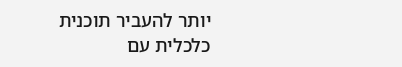יותר להעביר תוכנית כלכלית עם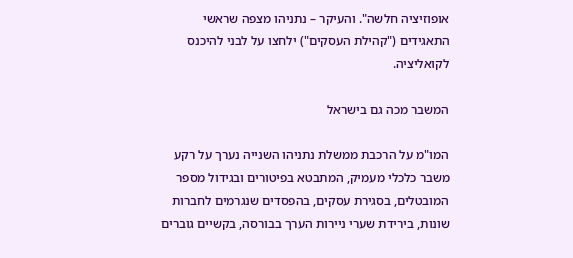אופוזיציה חלשה". והעיקר – נתניהו מצפה שראשי התאגידים ("קהילת העסקים") ילחצו על לבני להיכנס לקואליציה.

המשבר מכה גם בישראל

המו"מ על הרכבת ממשלת נתניהו השנייה נערך על רקע משבר כלכלי מעמיק, המתבטא בפיטורים ובגידול מספר המובטלים, בסגירת עסקים, בהפסדים שנגרמים לחברות שונות, בירידת שערי ניירות הערך בבורסה, בקשיים גוברים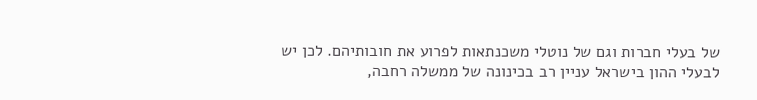של בעלי חברות וגם של נוטלי משכנתאות לפרוע את חובותיהם. לכן יש לבעלי ההון בישראל עניין רב בכינונה של ממשלה רחבה,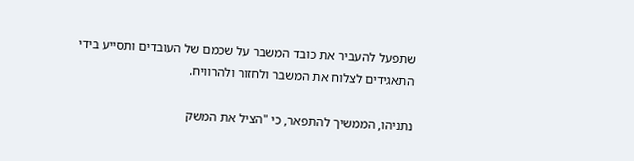שתפעל להעביר את כובד המשבר על שכמם של העובדים ותסייע בידי התאגידים לצלוח את המשבר ולחזור ולהרוויח.

נתניהו, הממשיך להתפאר, כי "הציל את המשק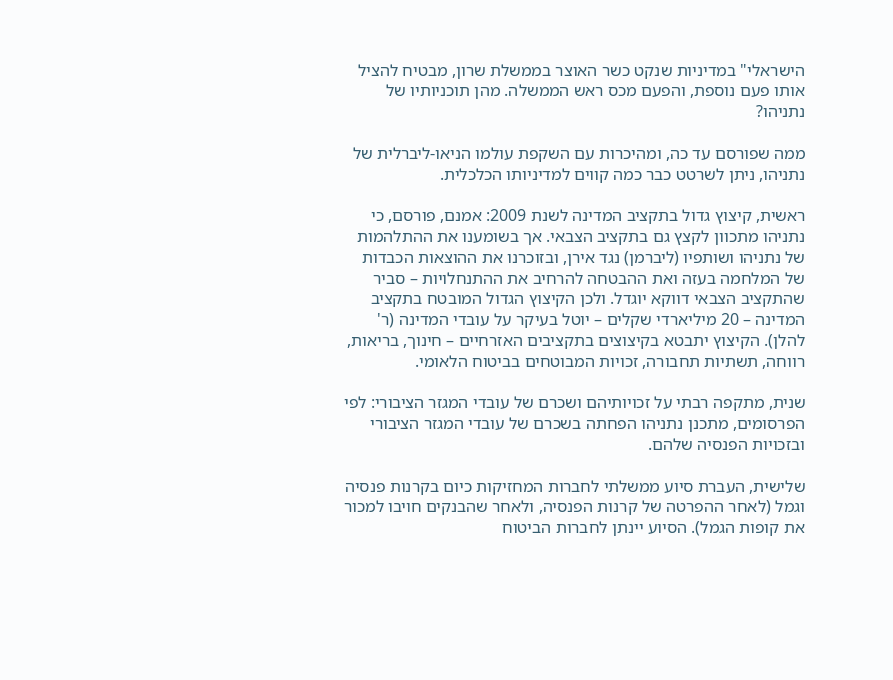הישראלי" במדיניות שנקט כשר האוצר בממשלת שרון, מבטיח להציל אותו פעם נוספת, והפעם מכס ראש הממשלה. מהן תוכניותיו של נתניהו?

ממה שפורסם עד כה, ומהיכרות עם השקפת עולמו הניאו-ליברלית של נתניהו, ניתן לשרטט כבר כמה קווים למדיניותו הכלכלית.

ראשית, קיצוץ גדול בתקציב המדינה לשנת 2009: אמנם, פורסם, כי נתניהו מתכוון לקצץ גם בתקציב הצבאי. אך בשומענו את ההתלהמות של נתניהו ושותפיו (ליברמן) נגד אירן, ובזוכרנו את ההוצאות הכבדות של המלחמה בעזה ואת ההבטחה להרחיב את ההתנחלויות – סביר שהתקציב הצבאי דווקא יוגדל. ולכן הקיצוץ הגדול המובטח בתקציב המדינה – 20 מיליארדי שקלים – יוטל בעיקר על עובדי המדינה (ר' להלן). הקיצוץ יתבטא בקיצוצים בתקציבים האזרחיים – חינוך, בריאות, רווחה, תשתיות תחבורה, זכויות המבוטחים בביטוח הלאומי.

שנית, מתקפה רבתי על זכויותיהם ושכרם של עובדי המגזר הציבורי: לפי הפרסומים, מתכנן נתניהו הפחתה בשכרם של עובדי המגזר הציבורי ובזכויות הפנסיה שלהם.

שלישית, העברת סיוע ממשלתי לחברות המחזיקות כיום בקרנות פנסיה וגמל (לאחר ההפרטה של קרנות הפנסיה, ולאחר שהבנקים חויבו למכור את קופות הגמל). הסיוע יינתן לחברות הביטוח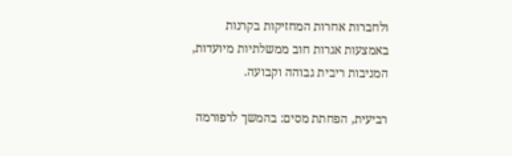ולחברות אחרות המחזיקות בקרנות באמצעות אגרות חוב ממשלתיות מיועדות, המניבות ריבית גבוהה וקבועה.

רביעית, הפחתת מסים: בהמשך לרפורמה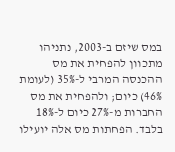במס שיזם ב-2003, נתניהו מתכוון להפחית את מס ההכנסה המרבי ל-35% (לעומת 46%) כיום; ולהפחית את מס החברות מ-27% כיום ל-18% בלבד. הפחתות מס אלה יועילו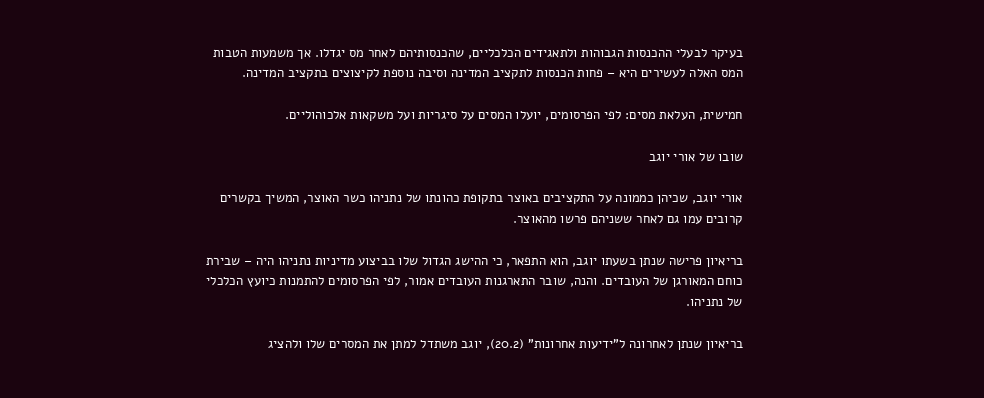בעיקר לבעלי ההכנסות הגבוהות ולתאגידים הכלכליים, שהכנסותיהם לאחר מס יגדלו. אך משמעות הטבות המס האלה לעשירים היא – פחות הכנסות לתקציב המדינה וסיבה נוספת לקיצוצים בתקציב המדינה.

חמישית, העלאת מסים: לפי הפרסומים, יועלו המסים על סיגריות ועל משקאות אלכוהוליים.

שובו של אורי יוגב

אורי יוגב, שכיהן כממונה על התקציבים באוצר בתקופת כהונתו של נתניהו כשר האוצר, המשיך בקשרים קרובים עמו גם לאחר ששניהם פרשו מהאוצר.

בריאיון פרישה שנתן בשעתו יוגב, הוא התפאר, כי ההישג הגדול שלו בביצוע מדיניות נתניהו היה – שבירת כוחם המאורגן של העובדים. והנה, שובר התארגנות העובדים אמור, לפי הפרסומים להתמנות כיועץ הכלכלי של נתניהו.

בריאיון שנתן לאחרונה ל"ידיעות אחרונות" (20.2), יוגב משתדל למתן את המסרים שלו ולהציג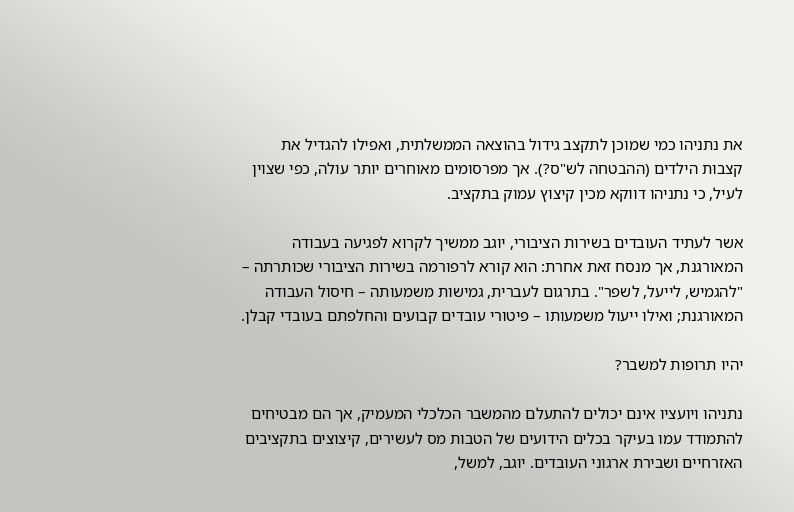את נתניהו כמי שמוכן לתקצב גידול בהוצאה הממשלתית, ואפילו להגדיל את קצבות הילדים (ההבטחה לש"ס?). אך מפרסומים מאוחרים יותר עולה, כפי שצוין לעיל, כי נתניהו דווקא מכין קיצוץ עמוק בתקציב.

אשר לעתיד העובדים בשירות הציבורי, יוגב ממשיך לקרוא לפגיעה בעבודה המאורגנת, אך מנסח זאת אחרת: הוא קורא לרפורמה בשירות הציבורי שכותרתה – "להגמיש, לייעל, לשפר". בתרגום לעברית, גמישות משמעותה – חיסול העבודה המאורגנת; ואילו ייעול משמעותו – פיטורי עובדים קבועים והחלפתם בעובדי קבלן.

יהיו תרופות למשבר?

נתניהו ויועציו אינם יכולים להתעלם מהמשבר הכלכלי המעמיק, אך הם מבטיחים להתמודד עמו בעיקר בכלים הידועים של הטבות מס לעשירים, קיצוצים בתקציבים האזרחיים ושבירת ארגוני העובדים. יוגב, למשל,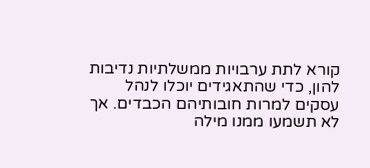קורא לתת ערבויות ממשלתיות נדיבות להון, כדי שהתאגידים יוכלו לנהל עסקים למרות חובותיהם הכבדים. אך לא תשמעו ממנו מילה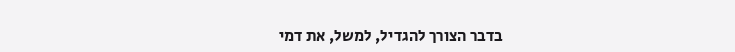בדבר הצורך להגדיל, למשל, את דמי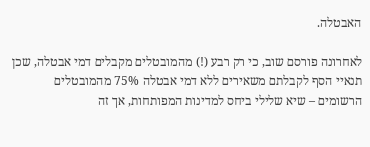האבטלה.

לאחרונה פורסם שוב, כי רק רבע (!) מהמובטלים מקבלים דמי אבטלה, שכן תנאיי הסף לקבלתם משאירים ללא דמי אבטלה 75% מהמובטלים הרשומים – שיא שלילי ביחס למדינות המפותחות, אך זה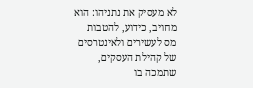לא מעסיק את נתניהו: הוא מחויב, כידוע, להטבות מס לעשירים ולאינטרסים של קהילת העסקים, שתמכה בו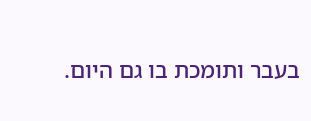בעבר ותומכת בו גם היום.